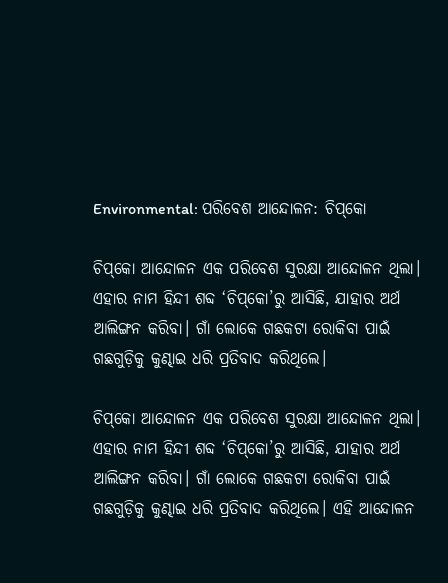Environmental: ପରିବେଶ ଆନ୍ଦୋଳନ: ଚିପ୍‌କୋ

ଚିପ୍‌କୋ ଆନ୍ଦୋଳନ ଏକ ପରିବେଶ ସୁରକ୍ଷା ଆନ୍ଦୋଳନ ଥିଲା। ଏହାର ନାମ ହିନ୍ଦୀ ଶବ୍ଦ ‘ଚିପ୍‌କୋ’ରୁ ଆସିଛି, ଯାହାର ଅର୍ଥ ଆଲିଙ୍ଗନ କରିବା। ଗାଁ ଲୋକେ ଗଛକଟା ରୋକିବା ପାଇଁ ଗଛଗୁଡ଼ିକୁ କୁଣ୍ଢାଇ ଧରି ପ୍ରତିବାଦ କରିଥିଲେ।

ଚିପ୍‌କୋ ଆନ୍ଦୋଳନ ଏକ ପରିବେଶ ସୁରକ୍ଷା ଆନ୍ଦୋଳନ ଥିଲା। ଏହାର ନାମ ହିନ୍ଦୀ ଶବ୍ଦ ‘ଚିପ୍‌କୋ’ରୁ ଆସିଛି, ଯାହାର ଅର୍ଥ ଆଲିଙ୍ଗନ କରିବା। ଗାଁ ଲୋକେ ଗଛକଟା ରୋକିବା ପାଇଁ ଗଛଗୁଡ଼ିକୁ କୁଣ୍ଢାଇ ଧରି ପ୍ରତିବାଦ କରିଥିଲେ। ଏହି ଆନ୍ଦୋଳନ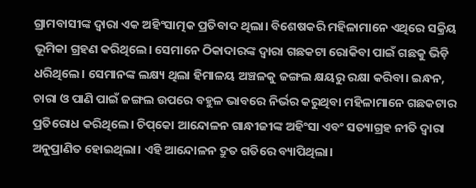ଗ୍ରାମବାସୀଙ୍କ ଦ୍ବାରା ଏକ ଅହିଂସାତ୍ମକ ପ୍ରତିବାଦ ଥିଲା। ବିଶେଷକରି ମହିଳାମାନେ ଏଥିରେ ସକ୍ରିୟ ଭୂମିକା ଗ୍ରହଣ କରିଥିଲେ। ସେମାନେ ଠିକାଦାରଙ୍କ ଦ୍ୱାରା ଗଛକଟା ରୋକିବା ପାଇଁ ଗଛକୁ ଭିଡ଼ି ଧରିଥିଲେ। ସେମାନଙ୍କ ଲକ୍ଷ୍ୟ ଥିଲା ହିମାଳୟ ଅଞ୍ଚଳକୁ ଜଙ୍ଗଲ କ୍ଷୟରୁ ରକ୍ଷା କରିବା। ଇନ୍ଧନ, ଚାରା ଓ ପାଣି ପାଇଁ ଜଙ୍ଗଲ ଉପରେ ବହୁଳ ଭାବରେ ନିର୍ଭର କରୁଥିବା ମହିଳାମାନେ ଗଛକଟାର ପ୍ରତିରୋଧ କରିଥିଲେ। ଚିପ୍‌କୋ ଆନ୍ଦୋଳନ ଗାନ୍ଧୀଜୀଙ୍କ ଅହିଂସା ଏବଂ ସତ୍ୟାଗ୍ରହ ନୀତି ଦ୍ୱାରା ଅନୁପ୍ରାଣିତ ହୋଇଥିଲା। ଏହି ଆନ୍ଦୋଳନ ଦ୍ରୁତ ଗତିରେ ବ୍ୟାପିଥିଲା।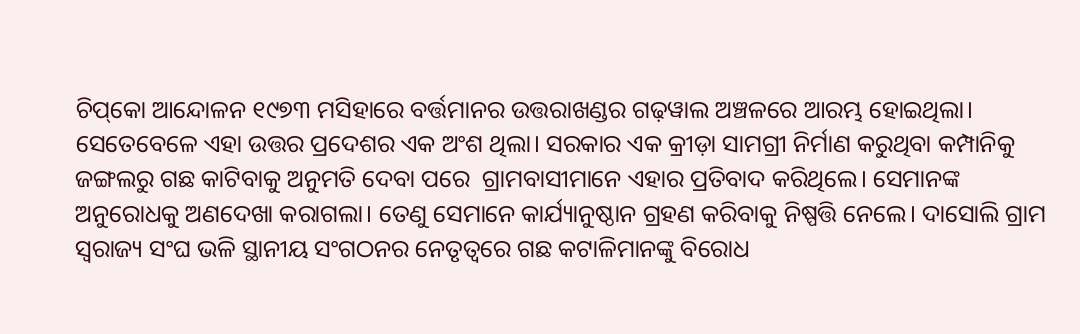ଚିପ୍‌କୋ ଆନ୍ଦୋଳନ ୧୯୭୩ ମସିହାରେ ବର୍ତ୍ତମାନର ଉତ୍ତରାଖଣ୍ଡର ଗଢ଼ୱାଲ ଅଞ୍ଚଳରେ ଆରମ୍ଭ ହୋଇଥିଲା। ସେତେବେଳେ ଏହା ଉତ୍ତର ପ୍ରଦେଶର ଏକ ଅଂଶ ଥିଲା। ସରକାର ଏକ କ୍ରୀଡ଼ା ସାମଗ୍ରୀ ନିର୍ମାଣ କରୁଥିବା କମ୍ପାନିକୁ ଜଙ୍ଗଲରୁ ଗଛ କାଟିବାକୁ ଅନୁମତି ଦେବା ପରେ  ଗ୍ରାମବାସୀମାନେ ଏହାର ପ୍ରତିବାଦ କରିଥିଲେ। ସେମାନଙ୍କ ଅନୁରୋଧକୁ ଅଣଦେଖା କରାଗଲା। ତେଣୁ ସେମାନେ କାର୍ଯ୍ୟାନୁଷ୍ଠାନ ଗ୍ରହଣ କରିବାକୁ ନିଷ୍ପତ୍ତି ନେଲେ। ଦାସୋଲି ଗ୍ରାମ ସ୍ୱରାଜ୍ୟ ସଂଘ ଭଳି ସ୍ଥାନୀୟ ସଂଗଠନର ନେତୃତ୍ୱରେ ଗଛ କଟାଳିମାନଙ୍କୁ ବିରୋଧ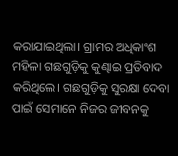କରାଯାଇଥିଲା। ଗ୍ରାମର ଅଧିକାଂଶ ମହିଳା ଗଛଗୁଡ଼ିକୁ କୁଣ୍ଢାଇ ପ୍ରତିବାଦ କରିଥିଲେ। ଗଛଗୁଡ଼ିକୁ ସୁରକ୍ଷା ଦେବା ପାଇଁ ସେମାନେ ନିଜର ଜୀବନକୁ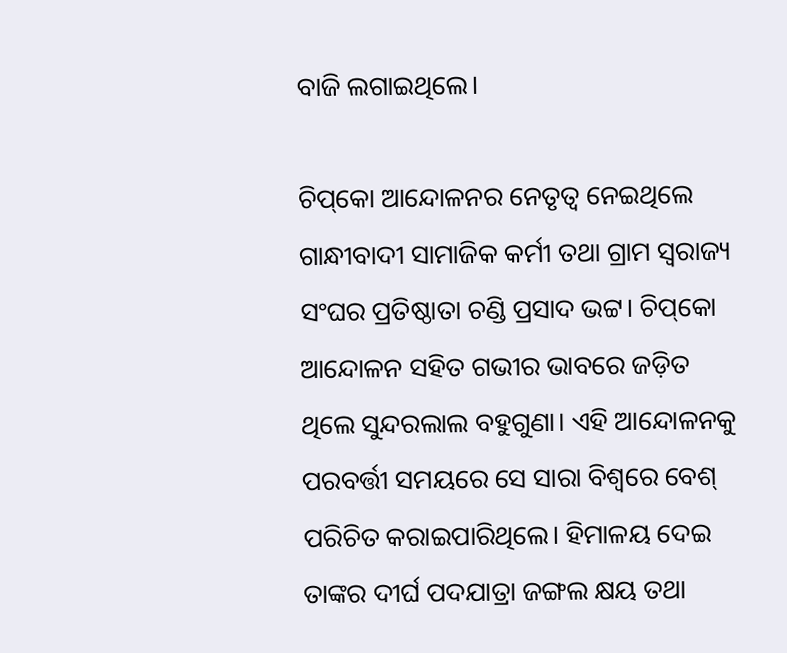ବାଜି ଲଗାଇଥିଲେ।

ଚିପ୍‌କୋ ଆନ୍ଦୋଳନର ନେତୃତ୍ୱ ନେଇଥିଲେ ଗାନ୍ଧୀବାଦୀ ସାମାଜିକ କର୍ମୀ ତଥା ଗ୍ରାମ ସ୍ୱରାଜ୍ୟ ସଂଘର ପ୍ରତିଷ୍ଠାତା ଚଣ୍ଡି ପ୍ରସାଦ ଭଟ୍ଟ। ଚିପ୍‌କୋ ଆନ୍ଦୋଳନ ସହିତ ଗଭୀର ଭାବରେ ଜଡ଼ିତ ଥିଲେ ସୁନ୍ଦରଲାଲ ବହୁଗୁଣା। ଏହି ଆନ୍ଦୋଳନକୁ ପରବର୍ତ୍ତୀ ସମୟରେ ସେ ସାରା ବିଶ୍ବରେ ବେଶ୍‌ ପରିଚିତ କରାଇପାରିଥିଲେ। ହିମାଳୟ ଦେଇ ତାଙ୍କର ଦୀର୍ଘ ପଦଯାତ୍ରା ଜଙ୍ଗଲ କ୍ଷୟ ତଥା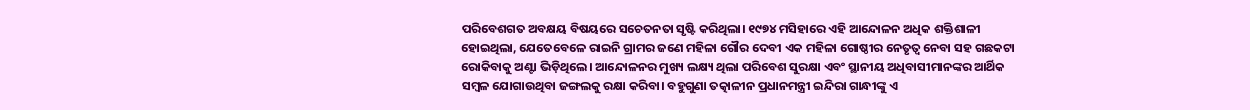ପରିବେଶଗତ ଅବକ୍ଷୟ ବିଷୟରେ ସଚେତନତା ସୃ‌‌ଷ୍ଟି କରିଥିଲା। ୧୯୭୪ ମସିହାରେ ଏହି ଆନ୍ଦୋଳନ ଅଧିକ ଶକ୍ତିଶାଳୀ ହୋଇଥିଲା, ଯେତେବେଳେ ରାଇନି ଗ୍ରାମର ଜଣେ ମହିଳା ଗୌର ଦେବୀ ଏକ ମହିଳା ଗୋଷ୍ଠୀର ନେତୃତ୍ବ ନେବା ସହ ଗଛକଟା ରୋକିବାକୁ ଅଣ୍ଟା ଭିଡ଼ିଥିଲେ। ଆନ୍ଦୋଳନର ମୁଖ୍ୟ ଲକ୍ଷ୍ୟ ଥିଲା ପରିବେଶ ସୁରକ୍ଷା ଏବଂ ସ୍ଥାନୀୟ ଅଧିବାସୀମାନଙ୍କର ଆର୍ଥିକ ସମ୍ବଳ ଯୋଗାଉଥିବା ଜଙ୍ଗଲକୁ ରକ୍ଷା କରିବା। ବହୁଗୁଣା ତତ୍କାଳୀନ ପ୍ରଧାନମନ୍ତ୍ରୀ ଇନ୍ଦିରା ଗାନ୍ଧୀଙ୍କୁ ଏ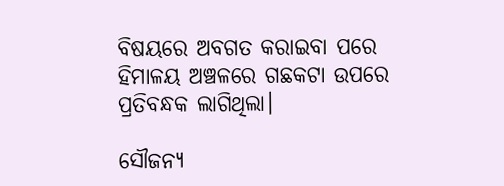ବିଷୟରେ ଅବଗତ କରାଇବା ପରେ ହିମାଳୟ ଅଞ୍ଚଳରେ ଗଛକଟା ଉପରେ ପ୍ରତିବନ୍ଧକ ଲାଗିଥିଲା।

ସୌଜନ୍ୟ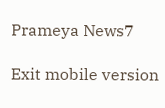Prameya News7

Exit mobile version